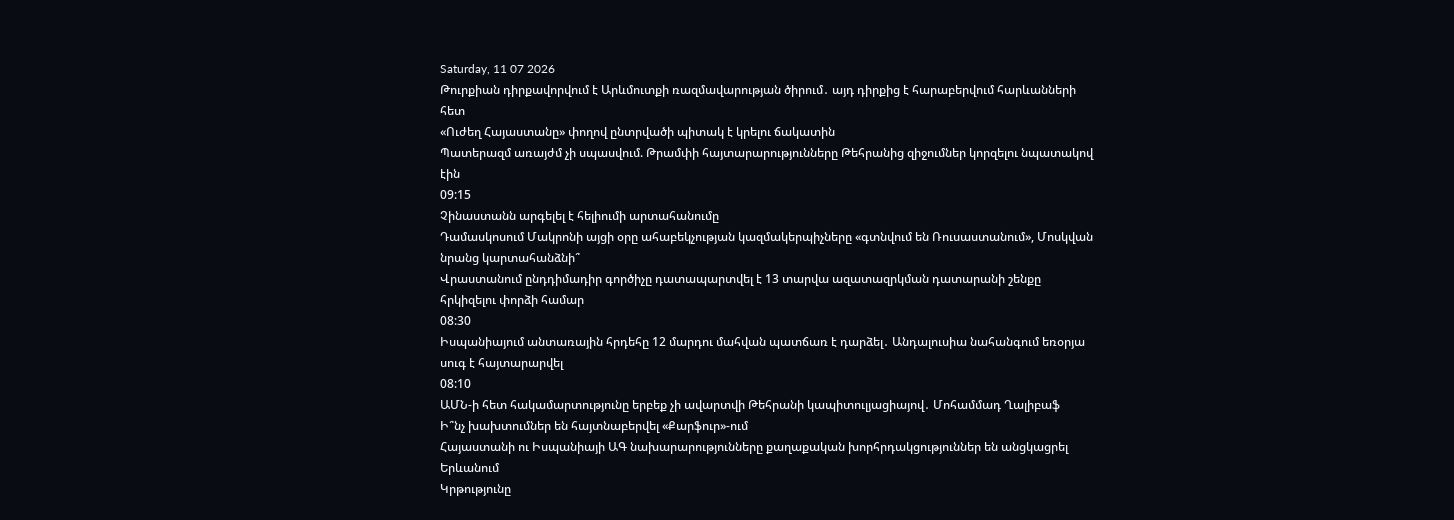Saturday, 11 07 2026
Թուրքիան դիրքավորվում է Արևմուտքի ռազմավարության ծիրում․ այդ դիրքից է հարաբերվում հարևանների հետ
«Ուժեղ Հայաստանը» փողով ընտրվածի պիտակ է կրելու ճակատին
Պատերազմ առայժմ չի սպասվում. Թրամփի հայտարարությունները Թեհրանից զիջումներ կորզելու նպատակով էին
09:15
Չինաստանն արգելել է հելիումի արտահանումը
Դամասկոսում Մակրոնի այցի օրը ահաբեկչության կազմակերպիչները «գտնվում են Ռուսաստանում», Մոսկվան նրանց կարտահանձնի՞
Վրաստանում ընդդիմադիր գործիչը դատապարտվել է 13 տարվա ազատազրկման դատարանի շենքը հրկիզելու փորձի համար
08:30
Իսպանիայում անտառային հրդեհը 12 մարդու մահվան պատճառ է դարձել․ Անդալուսիա նահանգում եռօրյա սուգ է հայտարարվել
08:10
ԱՄՆ-ի հետ հակամարտությունը երբեք չի ավարտվի Թեհրանի կապիտուլյացիայով․ Մոհամմադ Ղալիբաֆ
Ի՞նչ խախտումներ են հայտնաբերվել «Քարֆուր»-ում
Հայաստանի ու Իսպանիայի ԱԳ նախարարությունները քաղաքական խորհրդակցություններ են անցկացրել Երևանում
Կրթությունը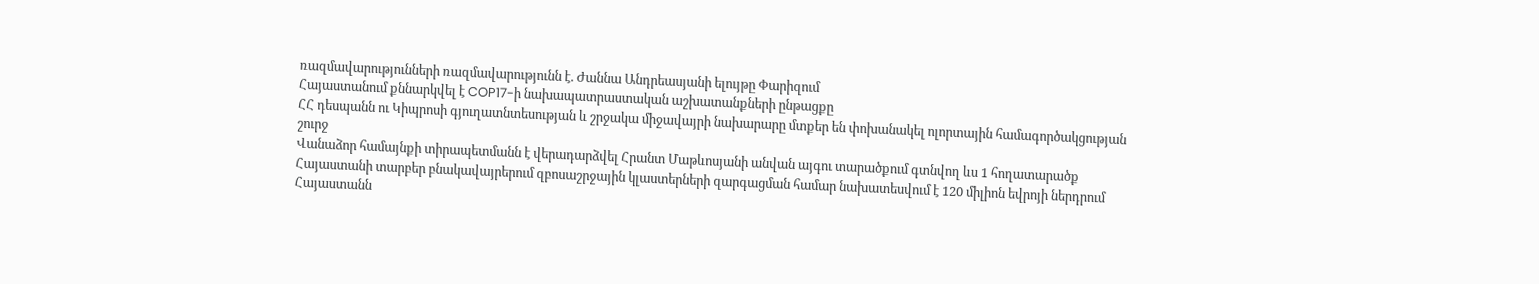ռազմավարությունների ռազմավարությունն է. Ժաննա Անդրեասյանի ելույթը Փարիզում
Հայաստանում քննարկվել է COP17-ի նախապատրաստական աշխատանքների ընթացքը
ՀՀ դեսպանն ու Կիպրոսի գյուղատնտեսության և շրջակա միջավայրի նախարարը մտքեր են փոխանակել ոլորտային համագործակցության շուրջ
Վանաձոր համայնքի տիրապետմանն է վերադարձվել Հրանտ Մաթևոսյանի անվան այգու տարածքում գտնվող ևս 1 հողատարածք
Հայաստանի տարբեր բնակավայրերում զբոսաշրջային կլաստերների զարգացման համար նախատեսվում է 120 միլիոն եվրոյի ներդրում
Հայաստանն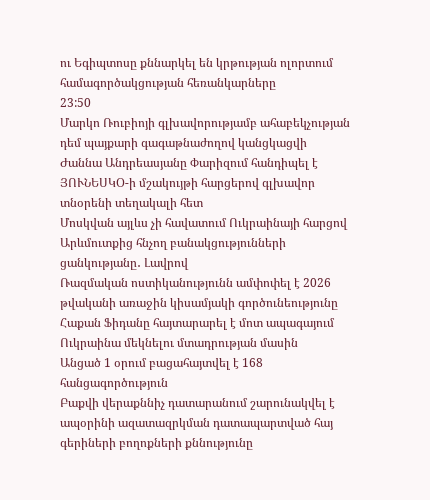ու Եգիպտոսը քննարկել են կրթության ոլորտում համագործակցության հեռանկարները
23:50
Մարկո Ռուբիոյի գլխավորությամբ ահաբեկչության դեմ պայքարի գագաթնաժողով կանցկացվի
Ժաննա Անդրեասյանը Փարիզում հանդիպել է ՅՈՒՆԵՍԿՕ-ի մշակույթի հարցերով գլխավոր տնօրենի տեղակալի հետ
Մոսկվան այլևս չի հավատում Ուկրաինայի հարցով Արևմուտքից հնչող բանակցությունների ցանկությանը․ Լավրով
Ռազմական ոստիկանությունն ամփոփել է 2026 թվականի առաջին կիսամյակի գործունեությունը
Հաքան Ֆիդանը հայտարարել է մոտ ապագայում Ուկրաինա մեկնելու մտադրության մասին
Անցած 1 օրում բացահայտվել է 168 հանցագործություն
Բաքվի վերաքննիչ դատարանում շարունակվել է ապօրինի ազատազրկման դատապարտված հայ գերիների բողոքների քննությունը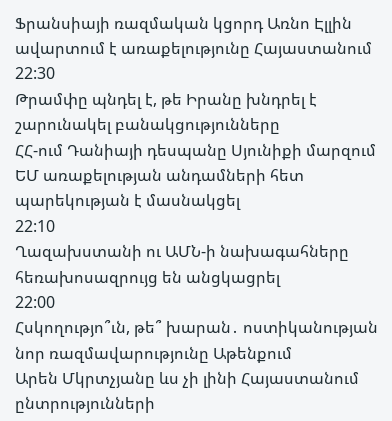Ֆրանսիայի ռազմական կցորդ Առնո Էլլին ավարտում է առաքելությունը Հայաստանում
22:30
Թրամփը պնդել է, թե Իրանը խնդրել է շարունակել բանակցությունները
ՀՀ-ում Դանիայի դեսպանը Սյունիքի մարզում ԵՄ առաքելության անդամների հետ պարեկության է մասնակցել
22:10
Ղազախստանի ու ԱՄՆ-ի նախագահները հեռախոսազրույց են անցկացրել
22:00
Հսկողությո՞ւն, թե՞ խարան․ ոստիկանության նոր ռազմավարությունը Աթենքում
Արեն Մկրտչյանը ևս չի լինի Հայաստանում ընտրությունների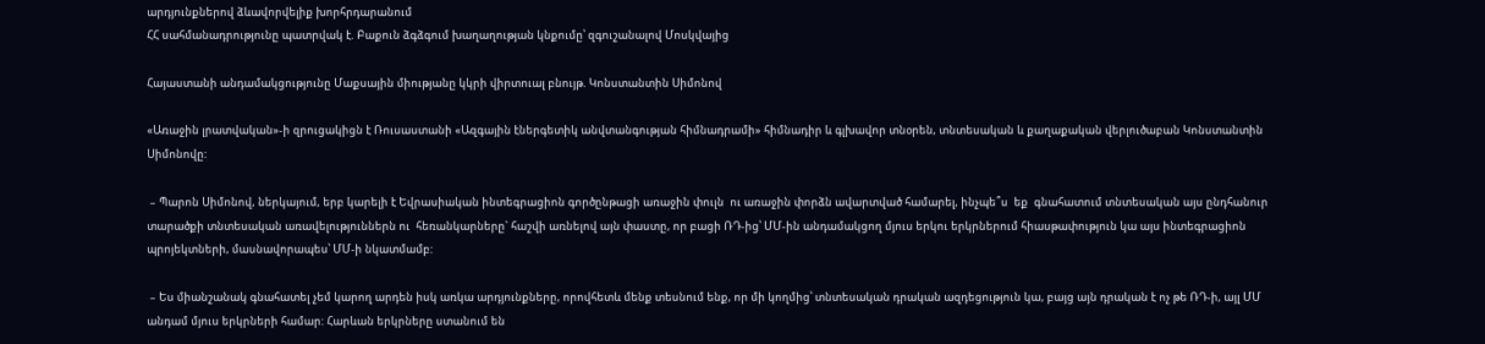արդյունքներով ձևավորվելիք խորհրդարանում
ՀՀ սահմանադրությունը պատրվակ է. Բաքուն ձգձգում խաղաղության կնքումը՝ զգուշանալով Մոսկվայից

Հայաստանի անդամակցությունը Մաքսային միությանը կկրի վիրտուալ բնույթ. Կոնստանտին Սիմոնով

«Առաջին լրատվական»-ի զրուցակիցն է Ռուսաստանի «Ազգային էներգետիկ անվտանգության հիմնադրամի» հիմնադիր և գլխավոր տնօրեն, տնտեսական և քաղաքական վերլուծաբան Կոնստանտին Սիմոնովը:

 – Պարոն Սիմոնով, ներկայում, երբ կարելի է Եվրասիական ինտեգրացիոն գործընթացի առաջին փուլն  ու առաջին փորձն ավարտված համարել, ինչպե՞ս  եք  գնահատում տնտեսական այս ընդհանուր տարածքի տնտեսական առավելություններն ու  հեռանկարները` հաշվի առնելով այն փաստը, որ բացի ՌԴ-ից՝ ՄՄ-ին անդամակցող մյուս երկու երկրներում հիասթափություն կա այս ինտեգրացիոն պրոյեկտների, մասնավորապես՝ ՄՄ-ի նկատմամբ:

 – Ես միանշանակ գնահատել չեմ կարող արդեն իսկ առկա արդյունքները, որովհետև մենք տեսնում ենք, որ մի կողմից՝ տնտեսական դրական ազդեցություն կա, բայց այն դրական է ոչ թե ՌԴ-ի, այլ ՄՄ անդամ մյուս երկրների համար: Հարևան երկրները ստանում են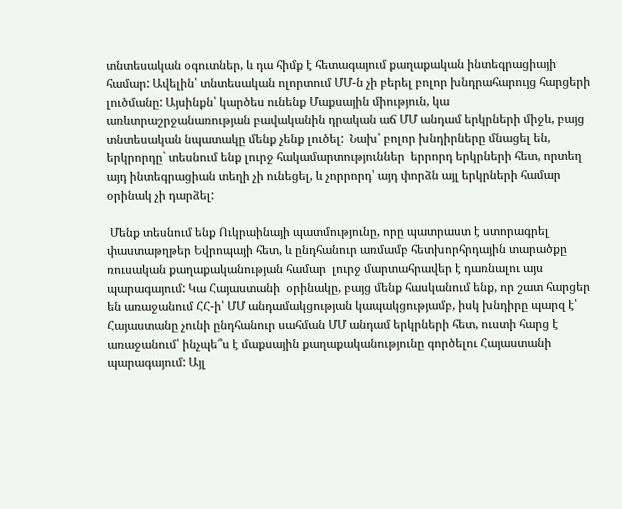տնտեսական օգուտներ, և դա հիմք է հետագայում քաղաքական ինտեգրացիայի համար: Ավելին՝ տնտեսական ոլորտում ՄՄ-ն չի բերել բոլոր խնդրահարույց հարցերի լուծմանը: Այսինքն՝ կարծես ունենք Մաքսային միություն, կա առևտրաշրջանառության բավականին դրական աճ ՄՄ անդամ երկրների միջև, բայց տնտեսական նպատակը մենք չենք լուծել:  Նախ՝ բոլոր խնդիրները մնացել են, երկրորդը` տեսնում ենք լուրջ հակամարտություններ  երրորդ երկրների հետ, որտեղ այդ ինտեգրացիան տեղի չի ունեցել, և չորրորդ՝ այդ փորձն այլ երկրների համար օրինակ չի դարձել:

 Մենք տեսնում ենք Ուկրաինայի պատմությունը, որը պատրաստ է ստորագրել փաստաթղթեր Եվրոպայի հետ, և ընդհանուր առմամբ հետխորհրդային տարածքը ռուսական քաղաքականության համար  լուրջ մարտահրավեր է դառնալու այս պարագայում: Կա Հայաստանի  օրինակը, բայց մենք հասկանում ենք, որ շատ հարցեր են առաջանում ՀՀ-ի՝ ՄՄ անդամակցության կապակցությամբ, իսկ խնդիրը պարզ է՝ Հայաստանը չունի ընդհանուր սահման ՄՄ անդամ երկրների հետ, ուստի հարց է առաջանում՝ ինչպե՞ս է մաքսային քաղաքականությունը գործելու Հայաստանի պարագայում: Այլ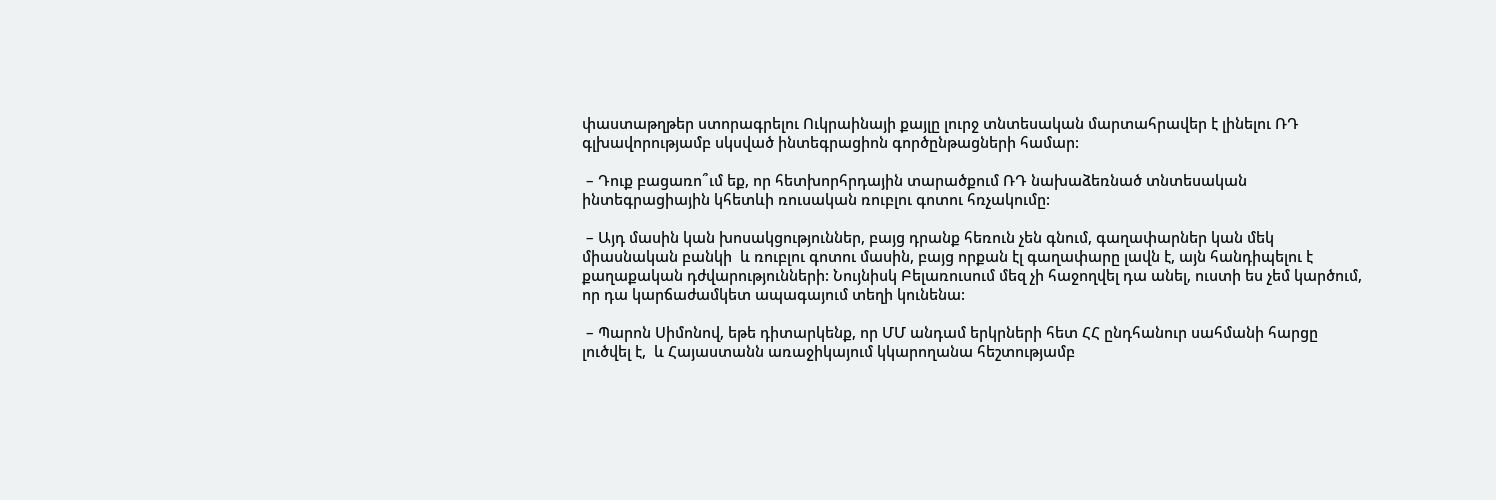փաստաթղթեր ստորագրելու Ուկրաինայի քայլը լուրջ տնտեսական մարտահրավեր է լինելու ՌԴ գլխավորությամբ սկսված ինտեգրացիոն գործընթացների համար:

 – Դուք բացառո՞ւմ եք, որ հետխորհրդային տարածքում ՌԴ նախաձեռնած տնտեսական ինտեգրացիային կհետևի ռուսական ռուբլու գոտու հռչակումը:

 – Այդ մասին կան խոսակցություններ, բայց դրանք հեռուն չեն գնում, գաղափարներ կան մեկ միասնական բանկի  և ռուբլու գոտու մասին, բայց որքան էլ գաղափարը լավն է, այն հանդիպելու է քաղաքական դժվարությունների: Նույնիսկ Բելառուսում մեզ չի հաջողվել դա անել, ուստի ես չեմ կարծում, որ դա կարճաժամկետ ապագայում տեղի կունենա:

 – Պարոն Սիմոնով, եթե դիտարկենք, որ ՄՄ անդամ երկրների հետ ՀՀ ընդհանուր սահմանի հարցը լուծվել է,  և Հայաստանն առաջիկայում կկարողանա հեշտությամբ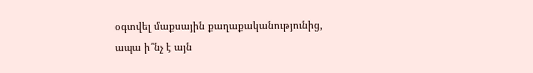օգտվել մաքսային քաղաքականությունից, ապա ի՞նչ է այն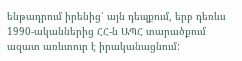ենթադրում իրենից՝ այն դեպքում, երբ դեռևս 1990-ականներից ՀՀ-ն ԱՊՀ տարածքում ազատ առևտուր է իրականացնում: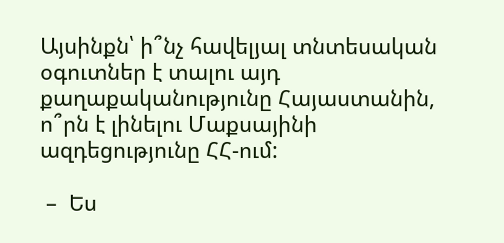Այսինքն՝ ի՞նչ հավելյալ տնտեսական օգուտներ է տալու այդ քաղաքականությունը Հայաստանին, ո՞րն է լինելու Մաքսայինի ազդեցությունը ՀՀ-ում:

 –  Ես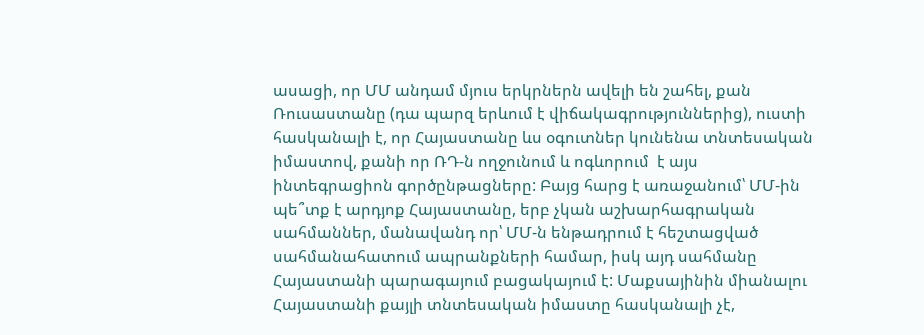ասացի, որ ՄՄ անդամ մյուս երկրներն ավելի են շահել, քան Ռուսաստանը (դա պարզ երևում է վիճակագրություններից), ուստի հասկանալի է, որ Հայաստանը ևս օգուտներ կունենա տնտեսական իմաստով, քանի որ ՌԴ-ն ողջունում և ոգևորում  է այս ինտեգրացիոն գործընթացները: Բայց հարց է առաջանում՝ ՄՄ-ին պե՞տք է արդյոք Հայաստանը, երբ չկան աշխարհագրական սահմաններ, մանավանդ որ՝ ՄՄ-ն ենթադրում է հեշտացված սահմանահատում ապրանքների համար, իսկ այդ սահմանը Հայաստանի պարագայում բացակայում է: Մաքսայինին միանալու Հայաստանի քայլի տնտեսական իմաստը հասկանալի չէ,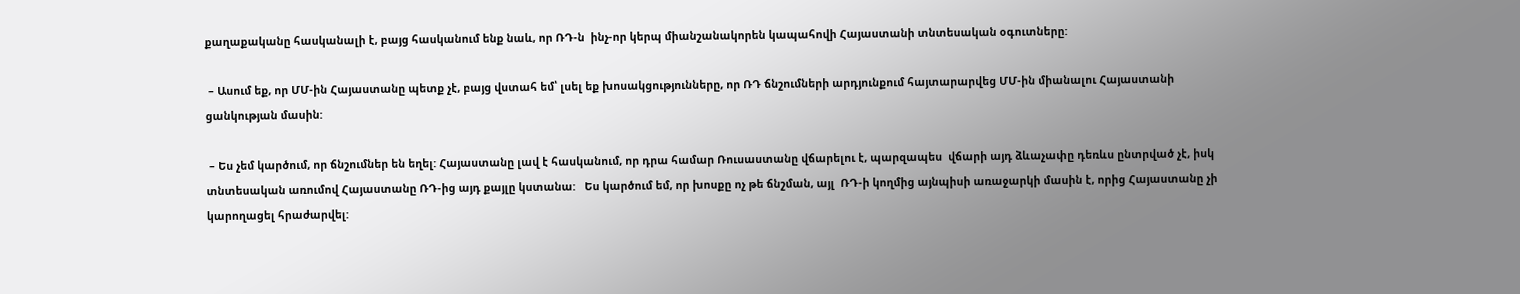քաղաքականը հասկանալի է, բայց հասկանում ենք նաև, որ ՌԴ-ն  ինչ-որ կերպ միանշանակորեն կապահովի Հայաստանի տնտեսական օգուտները:

 – Ասում եք, որ ՄՄ-ին Հայաստանը պետք չէ, բայց վստահ եմ՝ լսել եք խոսակցությունները, որ ՌԴ ճնշումների արդյունքում հայտարարվեց ՄՄ-ին միանալու Հայաստանի ցանկության մասին:

 – Ես չեմ կարծում, որ ճնշումներ են եղել: Հայաստանը լավ է հասկանում, որ դրա համար Ռուսաստանը վճարելու է, պարզապես  վճարի այդ ձևաչափը դեռևս ընտրված չէ, իսկ տնտեսական առումով Հայաստանը ՌԴ-ից այդ քայլը կստանա:   Ես կարծում եմ, որ խոսքը ոչ թե ճնշման, այլ  ՌԴ-ի կողմից այնպիսի առաջարկի մասին է, որից Հայաստանը չի կարողացել հրաժարվել: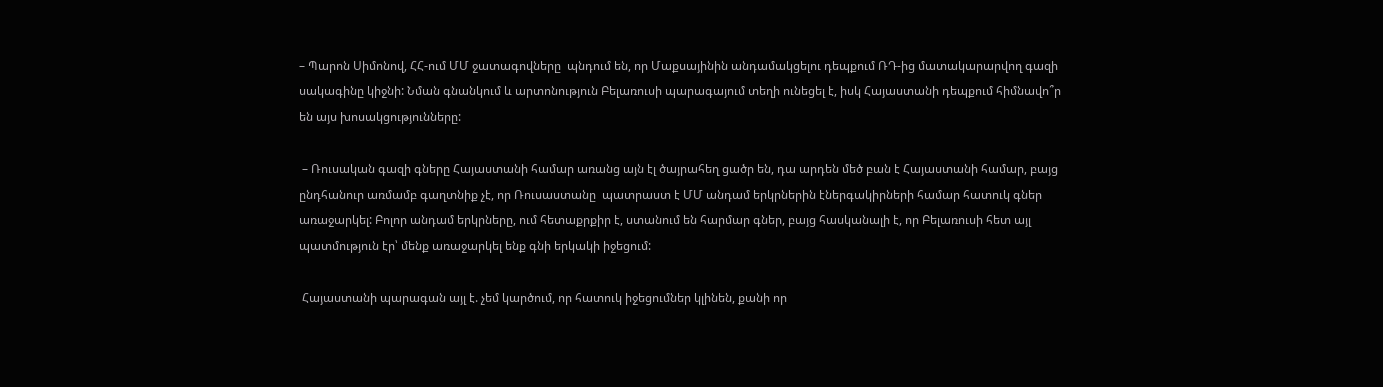– Պարոն Սիմոնով, ՀՀ-ում ՄՄ ջատագովները  պնդում են, որ Մաքսայինին անդամակցելու դեպքում ՌԴ-ից մատակարարվող գազի սակագինը կիջնի: Նման գնանկում և արտոնություն Բելառուսի պարագայում տեղի ունեցել է, իսկ Հայաստանի դեպքում հիմնավո՞ր են այս խոսակցությունները:

 – Ռուսական գազի գները Հայաստանի համար առանց այն էլ ծայրահեղ ցածր են, դա արդեն մեծ բան է Հայաստանի համար, բայց ընդհանուր առմամբ գաղտնիք չէ, որ Ռուսաստանը  պատրաստ է ՄՄ անդամ երկրներին էներգակիրների համար հատուկ գներ առաջարկել: Բոլոր անդամ երկրները, ում հետաքրքիր է, ստանում են հարմար գներ, բայց հասկանալի է, որ Բելառուսի հետ այլ պատմություն էր՝ մենք առաջարկել ենք գնի երկակի իջեցում:

 Հայաստանի պարագան այլ է. չեմ կարծում, որ հատուկ իջեցումներ կլինեն, քանի որ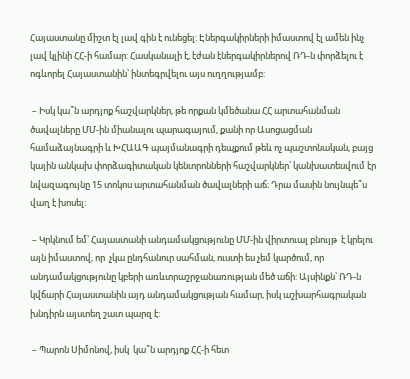Հայաստանը միշտ էլ լավ գին է ունեցել: Էներգակիրների իմաստով էլ ամեն ինչ լավ կլինի ՀՀ-ի համար: Հասկանալի է, էժան էներգակիրներով ՌԴ-ն փորձելու է ոգևորել Հայաստանին՝ ինտեգրվելու այս ուղղությամբ:

 – Իսկ կա՞ն արդյոք հաշվարկներ, թե որքան կմեծանա ՀՀ արտահանման ծավալները ՄՄ-ին միանալու պարագայում, քանի որ Ասոցացման համաձայնագրի և ԽՀԱԱԳ պայմանագրի դեպքում թեև ոչ պաշտոնական, բայց կային անկախ փորձագիտական կենտրոնների հաշվարկներ՝ կանխատեսվում էր նվազագույնը 15 տոկոս արտահանման ծավալների աճ: Դրա մասին նույնպե՞ս վաղ է խոսել:

 – Կրկնում եմ՝ Հայաստանի անդամակցությունը ՄՄ-ին վիրտուալ բնույթ  է կրելու այն իմաստով, որ  չկա ընդհանուր սահման, ուստի ես չեմ կարծում, որ անդամակցությունը կբերի առևտրաշրջանառության մեծ աճի: Այսինքն՝ ՌԴ-ն կվճարի Հայաստանին այդ անդամակցության համար, իսկ աշխարհագրական խնդիրն այստեղ շատ պարզ է:

 – Պարոն Սիմոնով, իսկ  կա՞ն արդյոք ՀՀ-ի հետ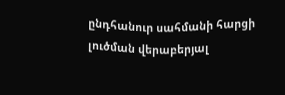ընդհանուր սահմանի հարցի լուծման վերաբերյալ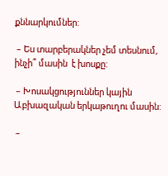քննարկումներ:

 – Ես տարբերակներ չեմ տեսնում, ինչի՞ մասին  է խոսքը:

 – Խոսակցություններ կային Աբխազական երկաթուղու մասին:

 –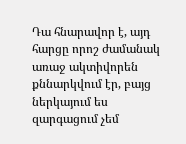Դա հնարավոր է, այդ հարցը որոշ ժամանակ  առաջ ակտիվորեն քննարկվում էր, բայց ներկայում ես զարգացում չեմ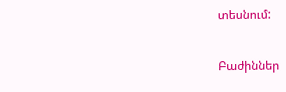տեսնում:

Բաժիններ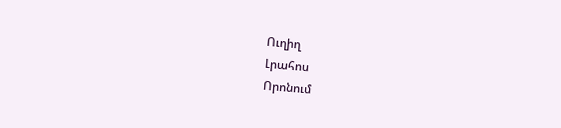Ուղիղ
Լրահոս
Որոնում